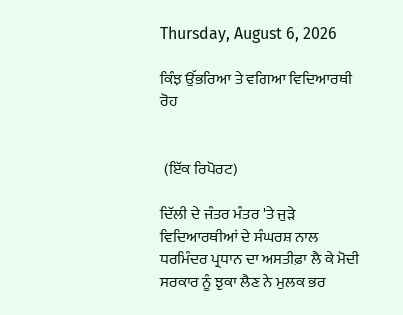Thursday, August 6, 2026

ਕਿੰਝ ਉੱਭਰਿਆ ਤੇ ਵਗਿਆ ਵਿਦਿਆਰਥੀ ਰੋਹ


 (ਇੱਕ ਰਿਪੋਰਟ)

ਦਿੱਲੀ ਦੇ ਜੰਤਰ ਮੰਤਰ 'ਤੇ ਜੁੜੇ ਵਿਦਿਆਰਥੀਆਂ ਦੇ ਸੰਘਰਸ਼ ਨਾਲ ਧਰਮਿੰਦਰ ਪ੍ਰਧਾਨ ਦਾ ਅਸਤੀਫ਼ਾ ਲੈ ਕੇ ਮੋਦੀ ਸਰਕਾਰ ਨੂੰ ਝੁਕਾ ਲੈਣ ਨੇ ਮੁਲਕ ਭਰ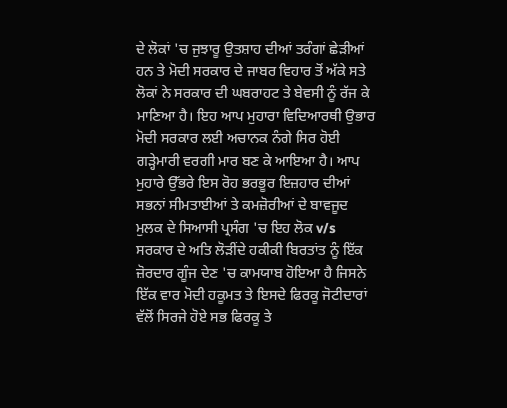ਦੇ ਲੋਕਾਂ 'ਚ ਜੁਝਾਰੂ ਉਤਸ਼ਾਹ ਦੀਆਂ ਤਰੰਗਾਂ ਛੇੜੀਆਂ ਹਨ ਤੇ ਮੋਦੀ ਸਰਕਾਰ ਦੇ ਜਾਬਰ ਵਿਹਾਰ ਤੋਂ ਅੱਕੇ ਸਤੇ ਲੋਕਾਂ ਨੇ ਸਰਕਾਰ ਦੀ ਘਬਰਾਹਟ ਤੇ ਬੇਵਸੀ ਨੂੰ ਰੱਜ ਕੇ ਮਾਣਿਆ ਹੈ। ਇਹ ਆਪ ਮੁਹਾਰਾ ਵਿਦਿਆਰਥੀ ਉਭਾਰ ਮੋਦੀ ਸਰਕਾਰ ਲਈ ਅਚਾਨਕ ਨੰਗੇ ਸਿਰ ਹੋਈ ਗੜ੍ਹੇਮਾਰੀ ਵਰਗੀ ਮਾਰ ਬਣ ਕੇ ਆਇਆ ਹੈ। ਆਪ ਮੁਹਾਰੇ ਉੱਭਰੇ ਇਸ ਰੋਹ ਭਰਭੂਰ ਇਜ਼ਹਾਰ ਦੀਆਂ ਸਭਨਾਂ ਸੀਮਤਾਈਆਂ ਤੇ ਕਮਜ਼ੋਰੀਆਂ ਦੇ ਬਾਵਜੂਦ ਮੁਲਕ ਦੇ ਸਿਆਸੀ ਪ੍ਰਸੰਗ 'ਚ ਇਹ ਲੋਕ v/s ਸਰਕਾਰ ਦੇ ਅਤਿ ਲੋੜੀਂਦੇ ਹਕੀਕੀ ਬਿਰਤਾਂਤ ਨੂੰ ਇੱਕ ਜ਼ੋਰਦਾਰ ਗੂੰਜ ਦੇਣ 'ਚ ਕਾਮਯਾਬ ਹੋਇਆ ਹੈ ਜਿਸਨੇ ਇੱਕ ਵਾਰ ਮੋਦੀ ਹਕੂਮਤ ਤੇ ਇਸਦੇ ਫਿਰਕੂ ਜੋਟੀਦਾਰਾਂ ਵੱਲੋਂ ਸਿਰਜੇ ਹੋਏ ਸਭ ਫਿਰਕੂ ਤੇ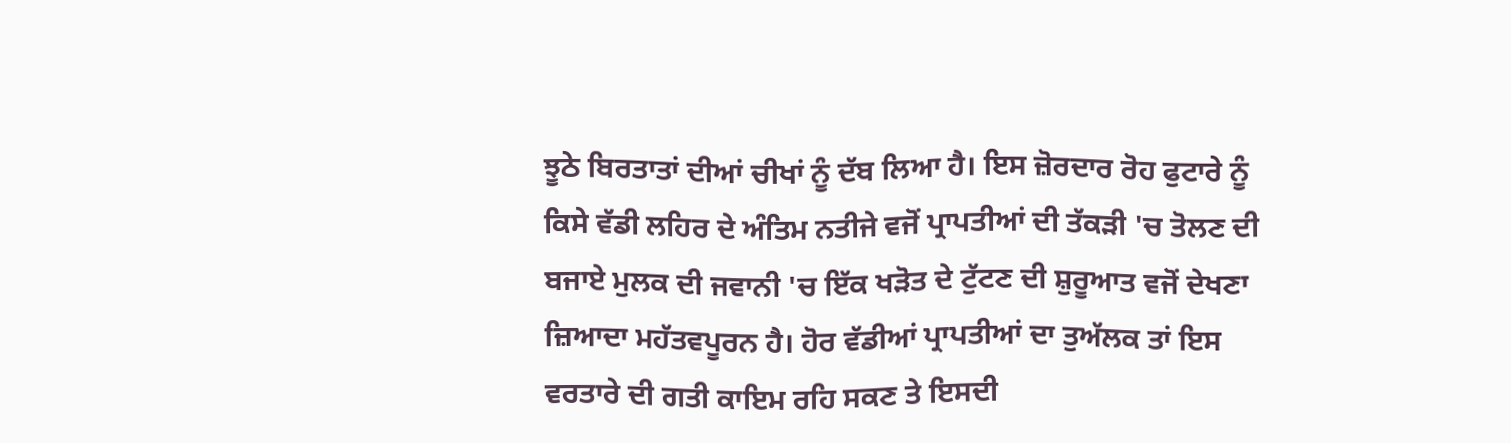ਝੂਠੇ ਬਿਰਤਾਤਾਂ ਦੀਆਂ ਚੀਖਾਂ ਨੂੰ ਦੱਬ ਲਿਆ ਹੈ। ਇਸ ਜ਼ੋਰਦਾਰ ਰੋਹ ਫੁਟਾਰੇ ਨੂੰ ਕਿਸੇ ਵੱਡੀ ਲਹਿਰ ਦੇ ਅੰਤਿਮ ਨਤੀਜੇ ਵਜੋਂ ਪ੍ਰਾਪਤੀਆਂ ਦੀ ਤੱਕੜੀ 'ਚ ਤੋਲਣ ਦੀ ਬਜਾਏ ਮੁਲਕ ਦੀ ਜਵਾਨੀ 'ਚ ਇੱਕ ਖੜੋਤ ਦੇ ਟੁੱਟਣ ਦੀ ਸ਼ੁਰੂਆਤ ਵਜੋਂ ਦੇਖਣਾ ਜ਼ਿਆਦਾ ਮਹੱਤਵਪੂਰਨ ਹੈ। ਹੋਰ ਵੱਡੀਆਂ ਪ੍ਰਾਪਤੀਆਂ ਦਾ ਤੁਅੱਲਕ ਤਾਂ ਇਸ ਵਰਤਾਰੇ ਦੀ ਗਤੀ ਕਾਇਮ ਰਹਿ ਸਕਣ ਤੇ ਇਸਦੀ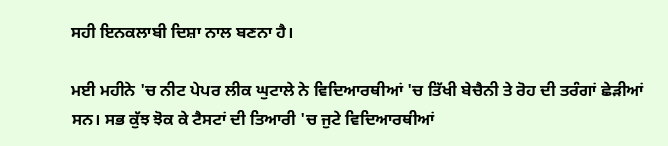ਸਹੀ ਇਨਕਲਾਬੀ ਦਿਸ਼ਾ ਨਾਲ ਬਣਨਾ ਹੈ।

ਮਈ ਮਹੀਨੇ 'ਚ ਨੀਟ ਪੇਪਰ ਲੀਕ ਘੁਟਾਲੇ ਨੇ ਵਿਦਿਆਰਥੀਆਂ 'ਚ ਤਿੱਖੀ ਬੇਚੈਨੀ ਤੇ ਰੋਹ ਦੀ ਤਰੰਗਾਂ ਛੇੜੀਆਂ ਸਨ। ਸਭ ਕੁੱਝ ਝੋਕ ਕੇ ਟੈਸਟਾਂ ਦੀ ਤਿਆਰੀ 'ਚ ਜੁਟੇ ਵਿਦਿਆਰਥੀਆਂ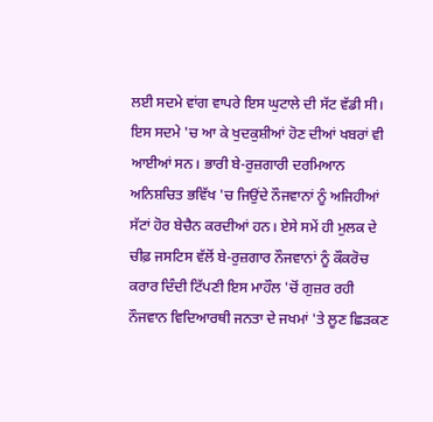ਲਈ ਸਦਮੇ ਵਾਂਗ ਵਾਪਰੇ ਇਸ ਘੁਟਾਲੇ ਦੀ ਸੱਟ ਵੱਡੀ ਸੀ। ਇਸ ਸਦਮੇ 'ਚ ਆ ਕੇ ਖੁਦਕੁਸ਼ੀਆਂ ਹੋਣ ਦੀਆਂ ਖਬਰਾਂ ਵੀ ਆਈਆਂ ਸਨ। ਭਾਰੀ ਬੇ-ਰੁਜ਼ਗਾਰੀ ਦਰਮਿਆਨ ਅਨਿਸ਼ਚਿਤ ਭਵਿੱਖ 'ਚ ਜਿਉਂਦੇ ਨੌਜਵਾਨਾਂ ਨੂੰ ਅਜਿਹੀਆਂ ਸੱਟਾਂ ਹੋਰ ਬੇਚੈਨ ਕਰਦੀਆਂ ਹਨ। ਏਸੇ ਸਮੇਂ ਹੀ ਮੁਲਕ ਦੇ ਚੀਫ਼ ਜਸਟਿਸ ਵੱਲੋਂ ਬੇ-ਰੁਜ਼ਗਾਰ ਨੌਜਵਾਨਾਂ ਨੂੰ ਕੌਕਰੋਚ ਕਰਾਰ ਦਿੰਦੀ ਟਿੱਪਣੀ ਇਸ ਮਾਹੌਲ 'ਚੋਂ ਗੁਜ਼ਰ ਰਹੀ ਨੌਜਵਾਨ ਵਿਦਿਆਰਥੀ ਜਨਤਾ ਦੇ ਜਖਮਾਂ 'ਤੇ ਲੂਣ ਛਿੜਕਣ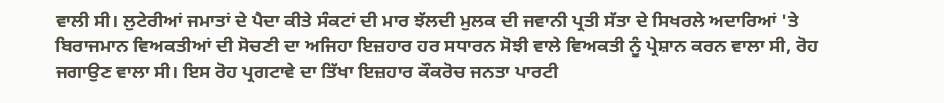ਵਾਲੀ ਸੀ। ਲੁਟੇਰੀਆਂ ਜਮਾਤਾਂ ਦੇ ਪੈਦਾ ਕੀਤੇ ਸੰਕਟਾਂ ਦੀ ਮਾਰ ਝੱਲਦੀ ਮੁਲਕ ਦੀ ਜਵਾਨੀ ਪ੍ਰਤੀ ਸੱਤਾ ਦੇ ਸਿਖਰਲੇ ਅਦਾਰਿਆਂ 'ਤੇ ਬਿਰਾਜਮਾਨ ਵਿਅਕਤੀਆਂ ਦੀ ਸੋਚਣੀ ਦਾ ਅਜਿਹਾ ਇਜ਼ਹਾਰ ਹਰ ਸਧਾਰਨ ਸੋਝੀ ਵਾਲੇ ਵਿਅਕਤੀ ਨੂੰ ਪ੍ਰੇਸ਼ਾਨ ਕਰਨ ਵਾਲਾ ਸੀ, ਰੋਹ ਜਗਾਉਣ ਵਾਲਾ ਸੀ। ਇਸ ਰੋਹ ਪ੍ਰਗਟਾਵੇ ਦਾ ਤਿੱਖਾ ਇਜ਼ਹਾਰ ਕੌਕਰੋਚ ਜਨਤਾ ਪਾਰਟੀ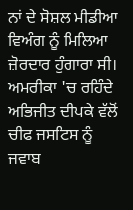ਨਾਂ ਦੇ ਸੋਸ਼ਲ ਮੀਡੀਆ ਵਿਅੰਗ ਨੂੰ ਮਿਲਿਆ ਜ਼ੋਰਦਾਰ ਹੁੰਗਾਰਾ ਸੀ। ਅਮਰੀਕਾ 'ਚ ਰਹਿੰਦੇ ਅਭਿਜੀਤ ਦੀਪਕੇ ਵੱਲੋਂ ਚੀਫ ਜਸਟਿਸ ਨੂੰ ਜਵਾਬ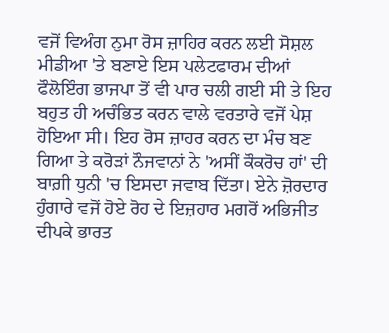ਵਜੋਂ ਵਿਅੰਗ ਨੁਮਾ ਰੋਸ ਜ਼ਾਹਿਰ ਕਰਨ ਲਈ ਸੋਸ਼ਲ ਮੀਡੀਆ 'ਤੇ ਬਣਾਏ ਇਸ ਪਲੇਟਫਾਰਮ ਦੀਆਂ ਫੌਲੋਇੰਗ ਭਾਜਪਾ ਤੋਂ ਵੀ ਪਾਰ ਚਲੀ ਗਈ ਸੀ ਤੇ ਇਹ ਬਹੁਤ ਹੀ ਅਚੰਭਿਤ ਕਰਨ ਵਾਲੇ ਵਰਤਾਰੇ ਵਜੋਂ ਪੇਸ਼ ਹੋਇਆ ਸੀ। ਇਹ ਰੋਸ ਜ਼ਾਹਰ ਕਰਨ ਦਾ ਮੰਚ ਬਣ ਗਿਆ ਤੇ ਕਰੋੜਾਂ ਨੌਜਵਾਨਾਂ ਨੇ 'ਅਸੀਂ ਕੌਕਰੋਚ ਹਾਂ' ਦੀ ਬਾਗ਼ੀ ਧੁਨੀ 'ਚ ਇਸਦਾ ਜਵਾਬ ਦਿੱਤਾ। ਏਨੇ ਜ਼ੋਰਦਾਰ ਹੁੰਗਾਰੇ ਵਜੋਂ ਹੋਏ ਰੋਹ ਦੇ ਇਜ਼ਹਾਰ ਮਗਰੋਂ ਅਭਿਜੀਤ ਦੀਪਕੇ ਭਾਰਤ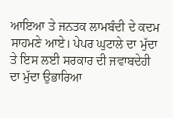ਆਇਆ ਤੇ ਜਨਤਕ ਲਾਮਬੰਦੀ ਦੇ ਕਦਮ ਸਾਹਮਣੇ ਆਏ। ਪੇਪਰ ਘੁਟਾਲੇ ਦਾ ਮੁੱਦਾ ਤੇ ਇਸ ਲਈ ਸਰਕਾਰ ਦੀ ਜਵਾਬਦੇਹੀ ਦਾ ਮੁੱਦਾ ਉਭਾਰਿਆ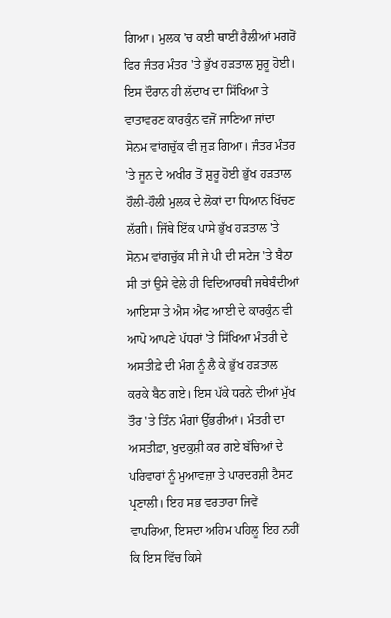ਗਿਆ। ਮੁਲਕ 'ਚ ਕਈ ਥਾਈਂ ਰੈਲੀਆਂ ਮਗਰੋਂ ਫਿਰ ਜੰਤਰ ਮੰਤਰ 'ਤੇ ਭੁੱਖ ਹੜਤਾਲ ਸ਼ੁਰੂ ਹੋਈ। ਇਸ ਦੌਰਾਨ ਹੀ ਲੱਦਾਖ ਦਾ ਸਿੱਖਿਆ ਤੇ ਵਾਤਾਵਰਣ ਕਾਰਕੁੰਨ ਵਜੋਂ ਜਾਣਿਆ ਜਾਂਦਾ ਸੋਨਮ ਵਾਂਗਚੁੱਕ ਵੀ ਜੁੜ ਗਿਆ। ਜੰਤਰ ਮੰਤਰ 'ਤੇ ਜੂਨ ਦੇ ਅਖੀਰ ਤੋਂ ਸ਼ੁਰੂ ਹੋਈ ਭੁੱਖ ਹੜਤਾਲ ਹੌਲੀ-ਹੌਲੀ ਮੁਲਕ ਦੇ ਲੋਕਾਂ ਦਾ ਧਿਆਨ ਖਿੱਚਣ ਲੱਗੀ। ਜਿੱਥੇ ਇੱਕ ਪਾਸੇ ਭੁੱਖ ਹੜਤਾਲ 'ਤੇ ਸੋਨਮ ਵਾਂਗਚੁੱਕ ਸੀ ਜੇ ਪੀ ਦੀ ਸਟੇਜ 'ਤੇ ਬੈਠਾ ਸੀ ਤਾਂ ਉਸੇ ਵੇਲੇ ਹੀ ਵਿਦਿਆਰਥੀ ਜਥੇਬੰਦੀਆਂ ਆਇਸਾ ਤੇ ਐਸ ਐਫ ਆਈ ਦੇ ਕਾਰਕੁੰਨ ਵੀ ਆਪੋ ਆਪਣੇ ਪੱਧਰਾਂ 'ਤੇ ਸਿੱਖਿਆ ਮੰਤਰੀ ਦੇ ਅਸਤੀਫ਼ੇ ਦੀ ਮੰਗ ਨੂੰ ਲੈ ਕੇ ਭੁੱਖ ਹੜਤਾਲ ਕਰਕੇ ਬੈਠ ਗਏ। ਇਸ ਪੱਕੇ ਧਰਨੇ ਦੀਆਂ ਮੁੱਖ ਤੌਰ 'ਤੇ ਤਿੰਨ ਮੰਗਾਂ ਉੱਭਰੀਆਂ। ਮੰਤਰੀ ਦਾ ਅਸਤੀਫ਼ਾ, ਖੁਦਕੁਸ਼ੀ ਕਰ ਗਏ ਬੱਚਿਆਂ ਦੇ ਪਰਿਵਾਰਾਂ ਨੂੰ ਮੁਆਵਜ਼ਾ ਤੇ ਪਾਰਦਰਸ਼ੀ ਟੈਸਟ ਪ੍ਰਣਾਲੀ। ਇਹ ਸਭ ਵਰਤਾਰਾ ਜਿਵੇਂ ਵਾਪਰਿਆ, ਇਸਦਾ ਅਹਿਮ ਪਹਿਲੂ ਇਹ ਨਹੀਂ ਕਿ ਇਸ ਵਿੱਚ ਕਿਸੇ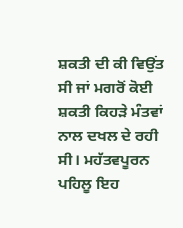ਸ਼ਕਤੀ ਦੀ ਕੀ ਵਿਉਂਤ ਸੀ ਜਾਂ ਮਗਰੋਂ ਕੋਈ ਸ਼ਕਤੀ ਕਿਹੜੇ ਮੰਤਵਾਂ ਨਾਲ ਦਖਲ ਦੇ ਰਹੀ ਸੀ। ਮਹੱਤਵਪੂਰਨ ਪਹਿਲੂ ਇਹ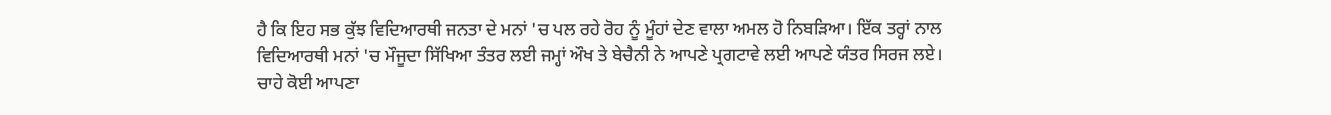ਹੈ ਕਿ ਇਹ ਸਭ ਕੁੱਝ ਵਿਦਿਆਰਥੀ ਜਨਤਾ ਦੇ ਮਨਾਂ 'ਚ ਪਲ ਰਹੇ ਰੋਹ ਨੂੰ ਮੂੰਹਾਂ ਦੇਣ ਵਾਲਾ ਅਮਲ ਹੋ ਨਿਬੜਿਆ। ਇੱਕ ਤਰ੍ਹਾਂ ਨਾਲ ਵਿਦਿਆਰਥੀ ਮਨਾਂ 'ਚ ਮੌਜੂਦਾ ਸਿੱਖਿਆ ਤੰਤਰ ਲਈ ਜਮ੍ਹਾਂ ਔਖ ਤੇ ਬੇਚੈਨੀ ਨੇ ਆਪਣੇ ਪ੍ਰਗਟਾਵੇ ਲਈ ਆਪਣੇ ਯੰਤਰ ਸਿਰਜ ਲਏ। ਚਾਹੇ ਕੋਈ ਆਪਣਾ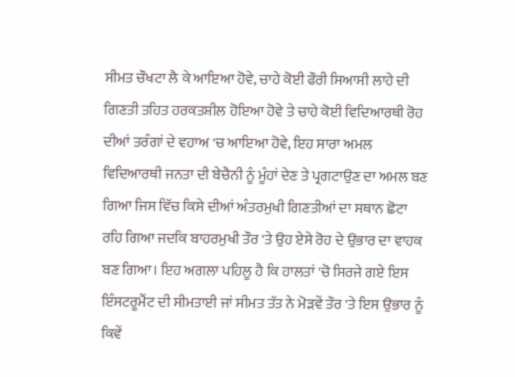ਸੀਮਤ ਚੌਖਟਾ ਲੈ ਕੇ ਆਇਆ ਹੋਵੇ, ਚਾਹੇ ਕੋਈ ਫੌਰੀ ਸਿਆਸੀ ਲਾਹੇ ਦੀ ਗਿਣਤੀ ਤਹਿਤ ਹਰਕਤਸ਼ੀਲ ਹੋਇਆ ਹੋਵੇ ਤੇ ਚਾਹੇ ਕੋਈ ਵਿਦਿਆਰਥੀ ਰੋਹ ਦੀਆਂ ਤਰੰਗਾਂ ਦੇ ਵਹਾਅ 'ਚ ਆਇਆ ਹੋਵੇ, ਇਹ ਸਾਰਾ ਅਮਲ ਵਿਦਿਆਰਥੀ ਜਨਤਾ ਦੀ ਬੇਚੈਨੀ ਨੂੰ ਮੂੰਹਾਂ ਦੇਣ ਤੇ ਪ੍ਰਗਟਾਉਣ ਦਾ ਅਮਲ ਬਣ ਗਿਆ ਜਿਸ ਵਿੱਚ ਕਿਸੇ ਦੀਆਂ ਅੰਤਰਮੁਖੀ ਗਿਣਤੀਆਂ ਦਾ ਸਥਾਨ ਛੋਟਾ ਰਹਿ ਗਿਆ ਜਦਕਿ ਬਾਹਰਮੁਖੀ ਤੌਰ 'ਤੇ ਉਹ ਏਸੇ ਰੋਹ ਦੇ ਉਭਾਰ ਦਾ ਵਾਹਕ ਬਣ ਗਿਆ। ਇਹ ਅਗਲਾ ਪਹਿਲੂ ਹੈ ਕਿ ਹਾਲਤਾਂ 'ਚੋ ਸਿਰਜੇ ਗਏ ਇਸ ਇੰਸਟਰੂਮੈਂਟ ਦੀ ਸੀਮਤਾਈ ਜਾਂ ਸੀਮਤ ਤੱਤ ਨੇ ਮੋੜਵੇਂ ਤੌਰ 'ਤੇ ਇਸ ਉਭਾਰ ਨੂੰ ਕਿਵੇਂ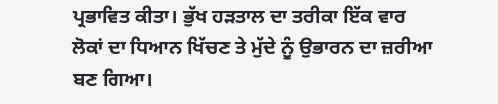ਪ੍ਰਭਾਵਿਤ ਕੀਤਾ। ਭੁੱਖ ਹੜਤਾਲ ਦਾ ਤਰੀਕਾ ਇੱਕ ਵਾਰ ਲੋਕਾਂ ਦਾ ਧਿਆਨ ਖਿੱਚਣ ਤੇ ਮੁੱਦੇ ਨੂੰ ਉਭਾਰਨ ਦਾ ਜ਼ਰੀਆ ਬਣ ਗਿਆ।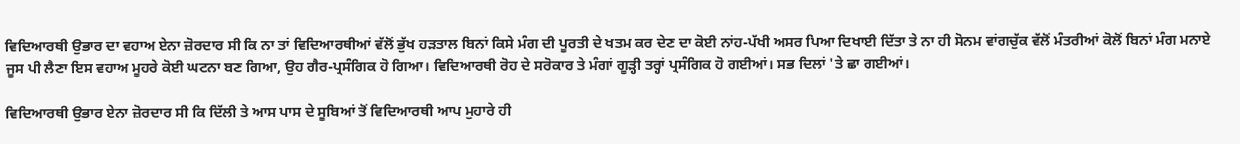ਵਿਦਿਆਰਥੀ ਉਭਾਰ ਦਾ ਵਹਾਅ ਏਨਾ ਜ਼ੋਰਦਾਰ ਸੀ ਕਿ ਨਾ ਤਾਂ ਵਿਦਿਆਰਥੀਆਂ ਵੱਲੋਂ ਭੁੱਖ ਹੜਤਾਲ ਬਿਨਾਂ ਕਿਸੇ ਮੰਗ ਦੀ ਪੂਰਤੀ ਦੇ ਖਤਮ ਕਰ ਦੇਣ ਦਾ ਕੋਈ ਨਾਂਹ-ਪੱਖੀ ਅਸਰ ਪਿਆ ਦਿਖਾਈ ਦਿੱਤਾ ਤੇ ਨਾ ਹੀ ਸੋਨਮ ਵਾਂਗਚੁੱਕ ਵੱਲੋਂ ਮੰਤਰੀਆਂ ਕੋਲੋਂ ਬਿਨਾਂ ਮੰਗ ਮਨਾਏ ਜੂਸ ਪੀ ਲੈਣਾ ਇਸ ਵਹਾਅ ਮੂਹਰੇ ਕੋਈ ਘਟਨਾ ਬਣ ਗਿਆ, ਉਹ ਗੈਰ-ਪ੍ਰਸੰਗਿਕ ਹੋ ਗਿਆ। ਵਿਦਿਆਰਥੀ ਰੋਹ ਦੇ ਸਰੋਕਾਰ ਤੇ ਮੰਗਾਂ ਗੂੜ੍ਹੀ ਤਰ੍ਹਾਂ ਪ੍ਰਸੰਗਿਕ ਹੋ ਗਈਆਂ। ਸਭ ਦਿਲਾਂ 'ਤੇ ਛਾ ਗਈਆਂ।

ਵਿਦਿਆਰਥੀ ਉਭਾਰ ਏਨਾ ਜ਼ੋਰਦਾਰ ਸੀ ਕਿ ਦਿੱਲੀ ਤੇ ਆਸ ਪਾਸ ਦੇ ਸੂਬਿਆਂ ਤੋਂ ਵਿਦਿਆਰਥੀ ਆਪ ਮੁਹਾਰੇ ਹੀ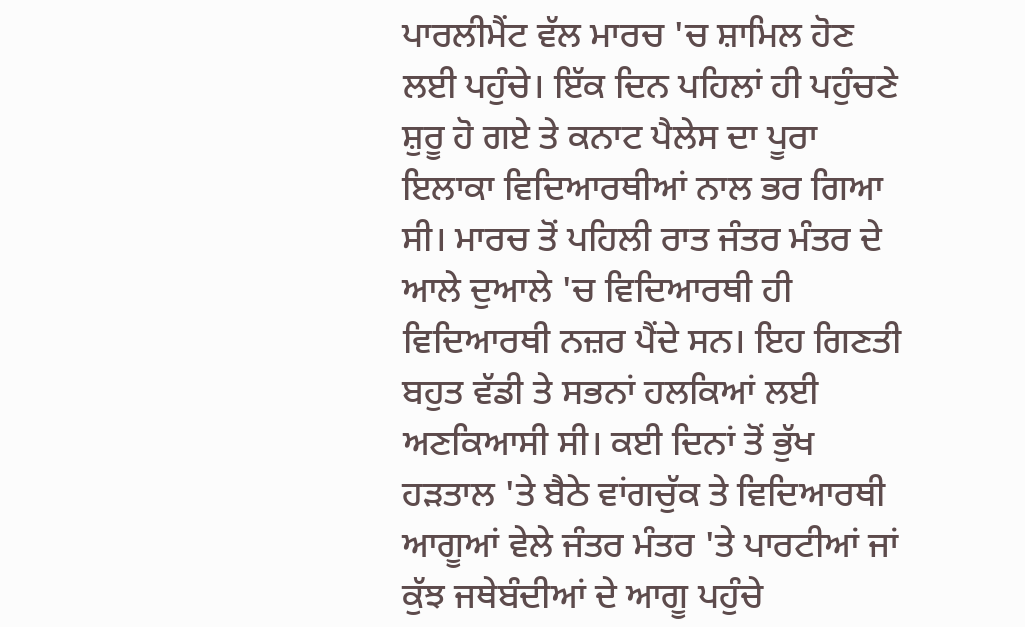ਪਾਰਲੀਮੈਂਟ ਵੱਲ ਮਾਰਚ 'ਚ ਸ਼ਾਮਿਲ ਹੋਣ ਲਈ ਪਹੁੰਚੇ। ਇੱਕ ਦਿਨ ਪਹਿਲਾਂ ਹੀ ਪਹੁੰਚਣੇ ਸ਼ੁਰੂ ਹੋ ਗਏ ਤੇ ਕਨਾਟ ਪੈਲੇਸ ਦਾ ਪੂਰਾ ਇਲਾਕਾ ਵਿਦਿਆਰਥੀਆਂ ਨਾਲ ਭਰ ਗਿਆ ਸੀ। ਮਾਰਚ ਤੋਂ ਪਹਿਲੀ ਰਾਤ ਜੰਤਰ ਮੰਤਰ ਦੇ ਆਲੇ ਦੁਆਲੇ 'ਚ ਵਿਦਿਆਰਥੀ ਹੀ ਵਿਦਿਆਰਥੀ ਨਜ਼ਰ ਪੈਂਦੇ ਸਨ। ਇਹ ਗਿਣਤੀ ਬਹੁਤ ਵੱਡੀ ਤੇ ਸਭਨਾਂ ਹਲਕਿਆਂ ਲਈ ਅਣਕਿਆਸੀ ਸੀ। ਕਈ ਦਿਨਾਂ ਤੋਂ ਭੁੱਖ ਹੜਤਾਲ 'ਤੇ ਬੈਠੇ ਵਾਂਗਚੁੱਕ ਤੇ ਵਿਦਿਆਰਥੀ ਆਗੂਆਂ ਵੇਲੇ ਜੰਤਰ ਮੰਤਰ 'ਤੇ ਪਾਰਟੀਆਂ ਜਾਂ ਕੁੱਝ ਜਥੇਬੰਦੀਆਂ ਦੇ ਆਗੂ ਪਹੁੰਚੇ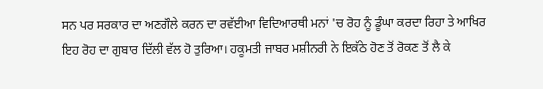ਸਨ ਪਰ ਸਰਕਾਰ ਦਾ ਅਣਗੌਲੇ ਕਰਨ ਦਾ ਰਵੱਈਆ ਵਿਦਿਆਰਥੀ ਮਨਾਂ 'ਚ ਰੋਹ ਨੂੰ ਡੂੰਘਾ ਕਰਦਾ ਰਿਹਾ ਤੇ ਆਖਿਰ ਇਹ ਰੋਹ ਦਾ ਗੁਬਾਰ ਦਿੱਲੀ ਵੱਲ ਹੋ ਤੁਰਿਆ। ਹਕੂਮਤੀ ਜਾਬਰ ਮਸ਼ੀਨਰੀ ਨੇ ਇਕੱਠੇ ਹੋਣ ਤੋਂ ਰੋਕਣ ਤੋਂ ਲੈ ਕੇ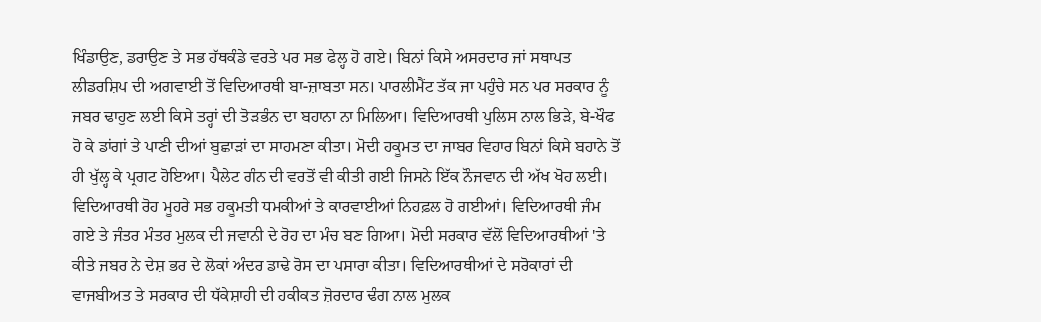ਖਿੰਡਾਉਣ, ਡਰਾਉਣ ਤੇ ਸਭ ਹੱਥਕੰਡੇ ਵਰਤੇ ਪਰ ਸਭ ਫੇਲ੍ਹ ਹੋ ਗਏ। ਬਿਨਾਂ ਕਿਸੇ ਅਸਰਦਾਰ ਜਾਂ ਸਥਾਪਤ ਲੀਡਰਸ਼ਿਪ ਦੀ ਅਗਵਾਈ ਤੋਂ ਵਿਦਿਆਰਥੀ ਬਾ-ਜ਼ਾਬਤਾ ਸਨ। ਪਾਰਲੀਮੈਂਟ ਤੱਕ ਜਾ ਪਹੁੰਚੇ ਸਨ ਪਰ ਸਰਕਾਰ ਨੂੰ ਜਬਰ ਢਾਹੁਣ ਲਈ ਕਿਸੇ ਤਰ੍ਹਾਂ ਦੀ ਤੋੜਭੰਨ ਦਾ ਬਹਾਨਾ ਨਾ ਮਿਲਿਆ। ਵਿਦਿਆਰਥੀ ਪੁਲਿਸ ਨਾਲ ਭਿੜੇ, ਬੇ-ਖੌਫ ਹੋ ਕੇ ਡਾਂਗਾਂ ਤੇ ਪਾਣੀ ਦੀਆਂ ਬੁਛਾੜਾਂ ਦਾ ਸਾਹਮਣਾ ਕੀਤਾ। ਮੋਦੀ ਹਕੂਮਤ ਦਾ ਜਾਬਰ ਵਿਹਾਰ ਬਿਨਾਂ ਕਿਸੇ ਬਹਾਨੇ ਤੋਂ ਹੀ ਖੁੱਲ੍ਹ ਕੇ ਪ੍ਰਗਟ ਹੋਇਆ। ਪੈਲੇਟ ਗੰਨ ਦੀ ਵਰਤੋਂ ਵੀ ਕੀਤੀ ਗਈ ਜਿਸਨੇ ਇੱਕ ਨੌਜਵਾਨ ਦੀ ਅੱਖ ਖੋਹ ਲਈ। ਵਿਦਿਆਰਥੀ ਰੋਹ ਮੂਹਰੇ ਸਭ ਹਕੂਮਤੀ ਧਮਕੀਆਂ ਤੇ ਕਾਰਵਾਈਆਂ ਨਿਹਫ਼ਲ ਹੋ ਗਈਆਂ। ਵਿਦਿਆਰਥੀ ਜੰਮ ਗਏ ਤੇ ਜੰਤਰ ਮੰਤਰ ਮੁਲਕ ਦੀ ਜਵਾਨੀ ਦੇ ਰੋਹ ਦਾ ਮੰਚ ਬਣ ਗਿਆ। ਮੋਦੀ ਸਰਕਾਰ ਵੱਲੋਂ ਵਿਦਿਆਰਥੀਆਂ 'ਤੇ ਕੀਤੇ ਜਬਰ ਨੇ ਦੇਸ਼ ਭਰ ਦੇ ਲੋਕਾਂ ਅੰਦਰ ਡਾਢੇ ਰੋਸ ਦਾ ਪਸਾਰਾ ਕੀਤਾ। ਵਿਦਿਆਰਥੀਆਂ ਦੇ ਸਰੋਕਾਰਾਂ ਦੀ ਵਾਜਬੀਅਤ ਤੇ ਸਰਕਾਰ ਦੀ ਧੱਕੇਸ਼ਾਹੀ ਦੀ ਹਕੀਕਤ ਜ਼ੋਰਦਾਰ ਢੰਗ ਨਾਲ ਮੁਲਕ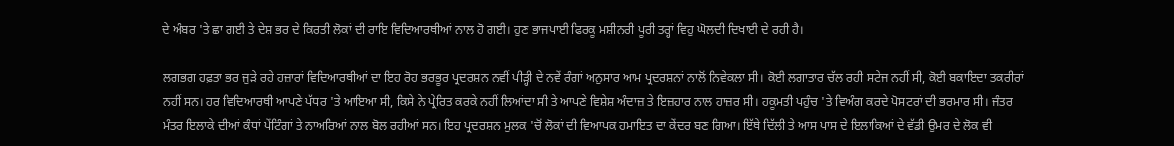ਦੇ ਅੰਬਰ 'ਤੇ ਛਾ ਗਈ ਤੇ ਦੇਸ਼ ਭਰ ਦੇ ਕਿਰਤੀ ਲੋਕਾਂ ਦੀ ਰਾਇ ਵਿਦਿਆਰਥੀਆਂ ਨਾਲ ਹੋ ਗਈ। ਹੁਣ ਭਾਜਪਾਈ ਫਿਰਕੂ ਮਸ਼ੀਨਰੀ ਪੂਰੀ ਤਰ੍ਹਾਂ ਵਿਹੁ ਘੋਲਦੀ ਦਿਖਾਈ ਦੇ ਰਹੀ ਹੈ।

ਲਗਭਗ ਹਫ਼ਤਾ ਭਰ ਜੁੜੇ ਰਹੇ ਹਜ਼ਾਰਾਂ ਵਿਦਿਆਰਥੀਆਂ ਦਾ ਇਹ ਰੋਹ ਭਰਭੂਰ ਪ੍ਰਦਰਸ਼ਨ ਨਵੀਂ ਪੀੜ੍ਹੀ ਦੇ ਨਵੇਂ ਰੰਗਾਂ ਅਨੁਸਾਰ ਆਮ ਪ੍ਰਦਰਸ਼ਨਾਂ ਨਾਲੋਂ ਨਿਵੇਕਲਾ ਸੀ। ਕੋਈ ਲਗਾਤਾਰ ਚੱਲ ਰਹੀ ਸਟੇਜ ਨਹੀਂ ਸੀ, ਕੋਈ ਬਕਾਇਦਾ ਤਕਰੀਰਾਂ ਨਹੀਂ ਸਨ। ਹਰ ਵਿਦਿਆਰਥੀ ਆਪਣੇ ਪੱਧਰ 'ਤੇ ਆਇਆ ਸੀ, ਕਿਸੇ ਨੇ ਪ੍ਰੇਰਿਤ ਕਰਕੇ ਨਹੀਂ ਲਿਆਂਦਾ ਸੀ ਤੇ ਆਪਣੇ ਵਿਸ਼ੇਸ਼ ਅੰਦਾਜ਼ ਤੇ ਇਜ਼ਹਾਰ ਨਾਲ ਹਾਜ਼ਰ ਸੀ। ਹਕੂਮਤੀ ਪਹੁੰਚ 'ਤੇ ਵਿਅੰਗ ਕਰਦੇ ਪੋਸਟਰਾਂ ਦੀ ਭਰਮਾਰ ਸੀ। ਜੰਤਰ ਮੰਤਰ ਇਲਾਕੇ ਦੀਆਂ ਕੰਧਾਂ ਪੇਂਟਿੰਗਾਂ ਤੇ ਨਾਅਰਿਆਂ ਨਾਲ ਬੋਲ ਰਹੀਆਂ ਸਨ। ਇਹ ਪ੍ਰਦਰਸ਼ਨ ਮੁਲਕ 'ਚੋਂ ਲੋਕਾਂ ਦੀ ਵਿਆਪਕ ਹਮਾਇਤ ਦਾ ਕੇਂਦਰ ਬਣ ਗਿਆ। ਇੱਥੇ ਦਿੱਲੀ ਤੇ ਆਸ ਪਾਸ ਦੇ ਇਲਾਕਿਆਂ ਦੇ ਵੱਡੀ ਉਮਰ ਦੇ ਲੋਕ ਵੀ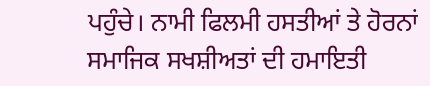ਪਹੁੰਚੇ। ਨਾਮੀ ਫਿਲਮੀ ਹਸਤੀਆਂ ਤੇ ਹੋਰਨਾਂ ਸਮਾਜਿਕ ਸਖਸ਼ੀਅਤਾਂ ਦੀ ਹਮਾਇਤੀ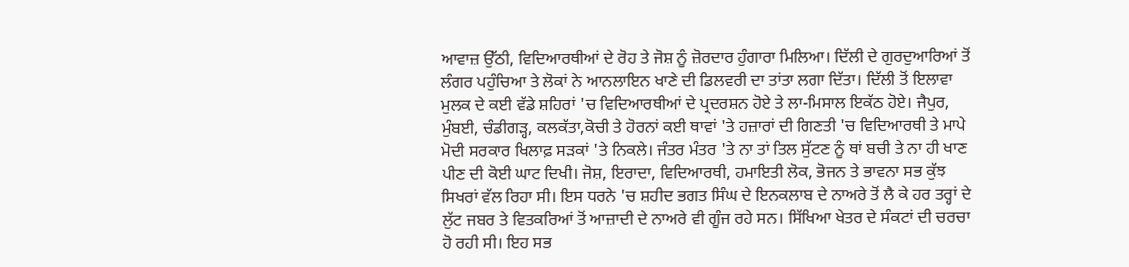ਆਵਾਜ਼ ਉੱਠੀ, ਵਿਦਿਆਰਥੀਆਂ ਦੇ ਰੋਹ ਤੇ ਜੋਸ਼ ਨੂੰ ਜ਼ੋਰਦਾਰ ਹੁੰਗਾਰਾ ਮਿਲਿਆ। ਦਿੱਲੀ ਦੇ ਗੁਰਦੁਆਰਿਆਂ ਤੋਂ ਲੰਗਰ ਪਹੁੰਚਿਆ ਤੇ ਲੋਕਾਂ ਨੇ ਆਨਲਾਇਨ ਖਾਣੇ ਦੀ ਡਿਲਵਰੀ ਦਾ ਤਾਂਤਾ ਲਗਾ ਦਿੱਤਾ। ਦਿੱਲੀ ਤੋਂ ਇਲਾਵਾ ਮੁਲਕ ਦੇ ਕਈ ਵੱਡੇ ਸ਼ਹਿਰਾਂ 'ਚ ਵਿਦਿਆਰਥੀਆਂ ਦੇ ਪ੍ਰਦਰਸ਼ਨ ਹੋਏ ਤੇ ਲਾ-ਮਿਸਾਲ ਇਕੱਠ ਹੋਏ। ਜੈਪੁਰ, ਮੁੰਬਈ, ਚੰਡੀਗੜ੍ਹ, ਕਲਕੱਤਾ,ਕੋਚੀ ਤੇ ਹੋਰਨਾਂ ਕਈ ਥਾਵਾਂ 'ਤੇ ਹਜ਼ਾਰਾਂ ਦੀ ਗਿਣਤੀ 'ਚ ਵਿਦਿਆਰਥੀ ਤੇ ਮਾਪੇ ਮੋਦੀ ਸਰਕਾਰ ਖਿਲਾਫ਼ ਸੜਕਾਂ 'ਤੇ ਨਿਕਲੇ। ਜੰਤਰ ਮੰਤਰ 'ਤੇ ਨਾ ਤਾਂ ਤਿਲ ਸੁੱਟਣ ਨੂੰ ਥਾਂ ਬਚੀ ਤੇ ਨਾ ਹੀ ਖਾਣ ਪੀਣ ਦੀ ਕੋਈ ਘਾਟ ਦਿਖੀ। ਜੋਸ਼, ਇਰਾਦਾ, ਵਿਦਿਆਰਥੀ, ਹਮਾਇਤੀ ਲੋਕ, ਭੋਜਨ ਤੇ ਭਾਵਨਾ ਸਭ ਕੁੱਝ ਸਿਖਰਾਂ ਵੱਲ ਰਿਹਾ ਸੀ। ਇਸ ਧਰਨੇ 'ਚ ਸ਼ਹੀਦ ਭਗਤ ਸਿੰਘ ਦੇ ਇਨਕਲਾਬ ਦੇ ਨਾਅਰੇ ਤੋਂ ਲੈ ਕੇ ਹਰ ਤਰ੍ਹਾਂ ਦੇ ਲੁੱਟ ਜਬਰ ਤੇ ਵਿਤਕਰਿਆਂ ਤੋਂ ਆਜ਼ਾਦੀ ਦੇ ਨਾਅਰੇ ਵੀ ਗੂੰਜ ਰਹੇ ਸਨ। ਸਿੱਖਿਆ ਖੇਤਰ ਦੇ ਸੰਕਟਾਂ ਦੀ ਚਰਚਾ ਹੋ ਰਹੀ ਸੀ। ਇਹ ਸਭ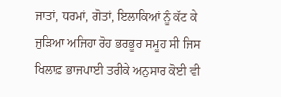ਜਾਤਾਂ, ਧਰਮਾਂ, ਗੋਤਾਂ, ਇਲਾਕਿਆਂ ਨੂੰ ਕੱਟ ਕੇ ਜੁੜਿਆ ਅਜਿਹਾ ਰੋਹ ਭਰਭੂਰ ਸਮੂਹ ਸੀ ਜਿਸ ਖਿਲਾਫ਼ ਭਾਜਪਾਈ ਤਰੀਕੇ ਅਨੁਸਾਰ ਕੋਈ ਵੀ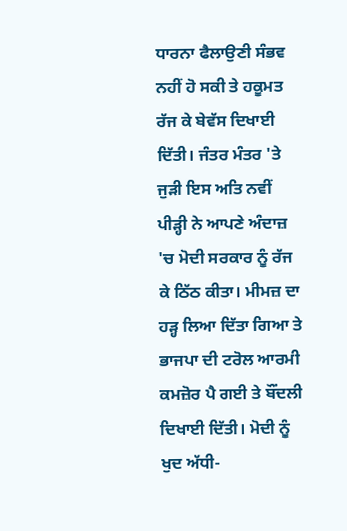ਧਾਰਨਾ ਫੈਲਾਉਣੀ ਸੰਭਵ ਨਹੀਂ ਹੋ ਸਕੀ ਤੇ ਹਕੂਮਤ ਰੱਜ ਕੇ ਬੇਵੱਸ ਦਿਖਾਈ ਦਿੱਤੀ। ਜੰਤਰ ਮੰਤਰ 'ਤੇ ਜੁੜੀ ਇਸ ਅਤਿ ਨਵੀਂ ਪੀੜ੍ਹੀ ਨੇ ਆਪਣੇ ਅੰਦਾਜ਼ 'ਚ ਮੋਦੀ ਸਰਕਾਰ ਨੂੰ ਰੱਜ ਕੇ ਠਿੱਠ ਕੀਤਾ। ਮੀਮਜ਼ ਦਾ ਹੜ੍ਹ ਲਿਆ ਦਿੱਤਾ ਗਿਆ ਤੇ ਭਾਜਪਾ ਦੀ ਟਰੋਲ ਆਰਮੀ ਕਮਜ਼ੋਰ ਪੈ ਗਈ ਤੇ ਬੌਂਦਲੀ ਦਿਖਾਈ ਦਿੱਤੀ। ਮੋਦੀ ਨੂੰ ਖੁਦ ਅੱਧੀ-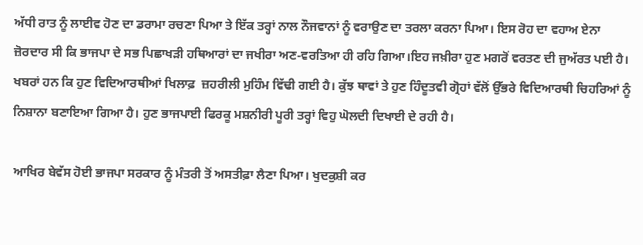ਅੱਧੀ ਰਾਤ ਨੂੰ ਲਾਈਵ ਹੋਣ ਦਾ ਡਰਾਮਾ ਰਚਣਾ ਪਿਆ ਤੇ ਇੱਕ ਤਰ੍ਹਾਂ ਨਾਲ ਨੌਜਵਾਨਾਂ ਨੂੰ ਵਰਾਉਣ ਦਾ ਤਰਲਾ ਕਰਨਾ ਪਿਆ। ਇਸ ਰੋਹ ਦਾ ਵਹਾਅ ਏਨਾ ਜ਼ੋਰਦਾਰ ਸੀ ਕਿ ਭਾਜਪਾ ਦੇ ਸਭ ਪਿਛਾਖੜੀ ਹਥਿਆਰਾਂ ਦਾ ਜਖੀਰਾ ਅਣ-ਵਰਤਿਆ ਹੀ ਰਹਿ ਗਿਆ।ਇਹ ਜਖ਼ੀਰਾ ਹੁਣ ਮਗਰੋਂ ਵਰਤਣ ਦੀ ਜੁਅੱਰਤ ਪਈ ਹੈ। ਖਬਰਾਂ ਹਨ ਕਿ ਹੁਣ ਵਿਦਿਆਰਥੀਆਂ ਖਿਲਾਫ਼  ਜ਼ਹਰੀਲੀ ਮੁਹਿੰਮ ਵਿੱਢੀ ਗਈ ਹੈ। ਕੁੱਝ ਥਾਵਾਂ ਤੇ ਹੁਣ ਹਿੰਦੂਤਵੀ ਗ੍ਰੋਹਾਂ ਵੱਲੋਂ ਉੱਭਰੇ ਵਿਦਿਆਰਥੀ ਚਿਹਰਿਆਂ ਨੂੰ ਨਿਸ਼ਾਨਾ ਬਣਾਇਆ ਗਿਆ ਹੈ। ਹੁਣ ਭਾਜਪਾਈ ਫਿਰਕੂ ਮਸ਼ਨੀਰੀ ਪੂਰੀ ਤਰ੍ਹਾਂ ਵਿਹੁ ਘੋਲਦੀ ਦਿਖਾਈ ਦੇ ਰਹੀ ਹੈ।

ਆਖਿਰ ਬੇਵੱਸ ਹੋਈ ਭਾਜਪਾ ਸਰਕਾਰ ਨੂੰ ਮੰਤਰੀ ਤੋਂ ਅਸਤੀਫ਼ਾ ਲੈਣਾ ਪਿਆ। ਖੁਦਕੁਸ਼ੀ ਕਰ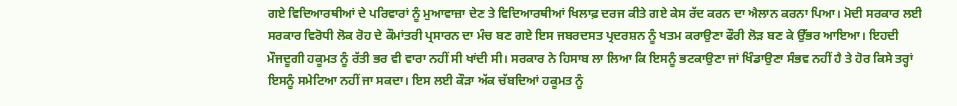ਗਏ ਵਿਦਿਆਰਥੀਆਂ ਦੇ ਪਰਿਵਾਰਾਂ ਨੂੰ ਮੁਆਵਾਜ਼ਾ ਦੇਣ ਤੇ ਵਿਦਿਆਰਥੀਆਂ ਖਿਲਾਫ਼ ਦਰਜ ਕੀਤੇ ਗਏ ਕੇਸ ਰੱਦ ਕਰਨ ਦਾ ਐਲਾਨ ਕਰਨਾ ਪਿਆ। ਮੋਦੀ ਸਰਕਾਰ ਲਈ ਸਰਕਾਰ ਵਿਰੋਧੀ ਲੋਕ ਰੋਹ ਦੇ ਕੌਮਾਂਤਰੀ ਪ੍ਰਸਾਰਨ ਦਾ ਮੰਚ ਬਣ ਗਏ ਇਸ ਜਬਰਦਸਤ ਪ੍ਰਦਰਸ਼ਨ ਨੂੰ ਖਤਮ ਕਰਾਉਣਾ ਫੌਰੀ ਲੋੜ ਬਣ ਕੇ ਉੱਭਰ ਆਇਆ। ਇਹਦੀ ਮੌਜਦੂਗੀ ਹਕੂਮਤ ਨੂੰ ਰੱਤੀ ਭਰ ਵੀ ਵਾਰਾ ਨਹੀਂ ਸੀ ਖਾਂਦੀ ਸੀ। ਸਰਕਾਰ ਨੇ ਹਿਸਾਬ ਲਾ ਲਿਆ ਕਿ ਇਸਨੂੰ ਭਟਕਾਉਣਾ ਜਾਂ ਖਿੰਡਾਉਣਾ ਸੰਭਵ ਨਹੀਂ ਹੈ ਤੇ ਹੋਰ ਕਿਸੇ ਤਰ੍ਹਾਂ ਇਸਨੂੰ ਸਮੇਟਿਆ ਨਹੀਂ ਜਾ ਸਕਦਾ। ਇਸ ਲਈ ਕੌੜਾ ਅੱਕ ਚੱਬਦਿਆਂ ਹਕੂਮਤ ਨੂੰ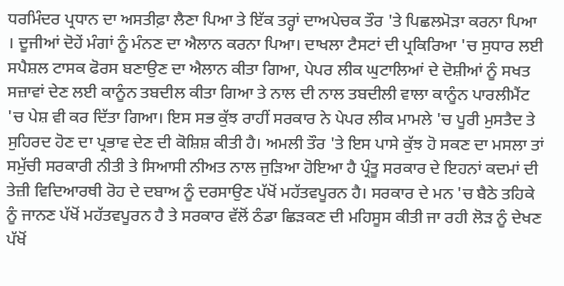ਧਰਮਿੰਦਰ ਪ੍ਰਧਾਨ ਦਾ ਅਸਤੀਫ਼ਾ ਲੈਣਾ ਪਿਆ ਤੇ ਇੱਕ ਤਰ੍ਹਾਂ ਦਾਅਪੇਚਕ ਤੌਰ 'ਤੇ ਪਿਛਲਮੋੜਾ ਕਰਨਾ ਪਿਆ । ਦੂਜੀਆਂ ਦੋਹੇਂ ਮੰਗਾਂ ਨੂੰ ਮੰਨਣ ਦਾ ਐਲਾਨ ਕਰਨਾ ਪਿਆ। ਦਾਖਲਾ ਟੈਸਟਾਂ ਦੀ ਪ੍ਰਕਿਰਿਆ 'ਚ ਸੁਧਾਰ ਲਈ ਸਪੈਸ਼ਲ ਟਾਸਕ ਫੋਰਸ ਬਣਾਉਣ ਦਾ ਐਲਾਨ ਕੀਤਾ ਗਿਆ, ਪੇਪਰ ਲੀਕ ਘੁਟਾਲਿਆਂ ਦੇ ਦੋਸ਼ੀਆਂ ਨੂੰ ਸਖਤ ਸਜ਼ਾਵਾਂ ਦੇਣ ਲਈ ਕਾਨੂੰਨ ਤਬਦੀਲ ਕੀਤਾ ਗਿਆ ਤੇ ਨਾਲ ਦੀ ਨਾਲ ਤਬਦੀਲੀ ਵਾਲਾ ਕਾਨੂੰਨ ਪਾਰਲੀਮੈਂਟ 'ਚ ਪੇਸ਼ ਵੀ ਕਰ ਦਿੱਤਾ ਗਿਆ। ਇਸ ਸਭ ਕੁੱਝ ਰਾਹੀਂ ਸਰਕਾਰ ਨੇ ਪੇਪਰ ਲੀਕ ਮਾਮਲੇ 'ਚ ਪੂਰੀ ਮੁਸਤੈਦ ਤੇ ਸੁਹਿਰਦ ਹੋਣ ਦਾ ਪ੍ਰਭਾਵ ਦੇਣ ਦੀ ਕੋਸ਼ਿਸ਼ ਕੀਤੀ ਹੈ। ਅਮਲੀ ਤੌਰ 'ਤੇ ਇਸ ਪਾਸੇ ਕੁੱਝ ਹੋ ਸਕਣ ਦਾ ਮਸਲਾ ਤਾਂ ਸਮੁੱਚੀ ਸਰਕਾਰੀ ਨੀਤੀ ਤੇ ਸਿਆਸੀ ਨੀਅਤ ਨਾਲ ਜੁੜਿਆ ਹੋਇਆ ਹੈ ਪ੍ਰੰਤੂ ਸਰਕਾਰ ਦੇ ਇਹਨਾਂ ਕਦਮਾਂ ਦੀ ਤੇਜ਼ੀ ਵਿਦਿਆਰਥੀ ਰੋਹ ਦੇ ਦਬਾਅ ਨੂੰ ਦਰਸਾਉਣ ਪੱਖੋਂ ਮਹੱਤਵਪੂਰਨ ਹੈ। ਸਰਕਾਰ ਦੇ ਮਨ 'ਚ ਬੈਠੇ ਤਹਿਕੇ ਨੂੰ ਜਾਨਣ ਪੱਖੋਂ ਮਹੱਤਵਪੂਰਨ ਹੈ ਤੇ ਸਰਕਾਰ ਵੱਲੋਂ ਠੰਡਾ ਛਿੜਕਣ ਦੀ ਮਹਿਸੂਸ ਕੀਤੀ ਜਾ ਰਹੀ ਲੋੜ ਨੂੰ ਦੇਖਣ ਪੱਖੋਂ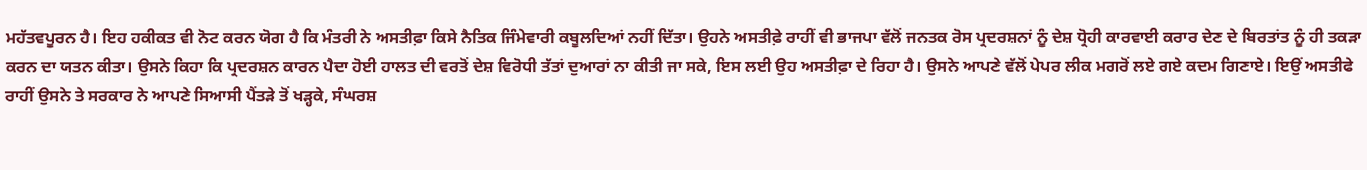ਮਹੱਤਵਪੂਰਨ ਹੈ। ਇਹ ਹਕੀਕਤ ਵੀ ਨੋਟ ਕਰਨ ਯੋਗ ਹੈ ਕਿ ਮੰਤਰੀ ਨੇ ਅਸਤੀਫ਼ਾ ਕਿਸੇ ਨੈਤਿਕ ਜਿੰਮੇਵਾਰੀ ਕਬੂਲਦਿਆਂ ਨਹੀਂ ਦਿੱਤਾ। ਉਹਨੇ ਅਸਤੀਫ਼ੇ ਰਾਹੀਂ ਵੀ ਭਾਜਪਾ ਵੱਲੋਂ ਜਨਤਕ ਰੋਸ ਪ੍ਰਦਰਸ਼ਨਾਂ ਨੂੰ ਦੇਸ਼ ਧ੍ਰੋਹੀ ਕਾਰਵਾਈ ਕਰਾਰ ਦੇਣ ਦੇ ਬਿਰਤਾਂਤ ਨੂੰ ਹੀ ਤਕੜਾ ਕਰਨ ਦਾ ਯਤਨ ਕੀਤਾ। ਉਸਨੇ ਕਿਹਾ ਕਿ ਪ੍ਰਦਰਸ਼ਨ ਕਾਰਨ ਪੈਦਾ ਹੋਈ ਹਾਲਤ ਦੀ ਵਰਤੋਂ ਦੇਸ਼ ਵਿਰੋਧੀ ਤੱਤਾਂ ਦੁਆਰਾਂ ਨਾ ਕੀਤੀ ਜਾ ਸਕੇ, ਇਸ ਲਈ ਉਹ ਅਸਤੀਫ਼ਾ ਦੇ ਰਿਹਾ ਹੈ। ਉਸਨੇ ਆਪਣੇ ਵੱਲੋਂ ਪੇਪਰ ਲੀਕ ਮਗਰੋਂ ਲਏ ਗਏ ਕਦਮ ਗਿਣਾਏ। ਇਉਂ ਅਸਤੀਫੇ ਰਾਹੀਂ ਉਸਨੇ ਤੇ ਸਰਕਾਰ ਨੇ ਆਪਣੇ ਸਿਆਸੀ ਪੈਂਤੜੇ ਤੋਂ ਖੜ੍ਹਕੇ, ਸੰਘਰਸ਼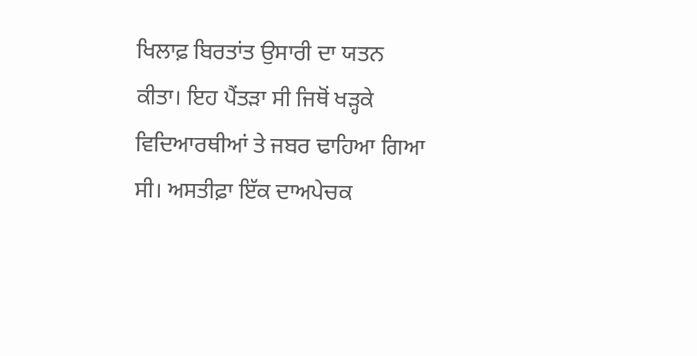ਖਿਲਾਫ਼ ਬਿਰਤਾਂਤ ਉਸਾਰੀ ਦਾ ਯਤਨ ਕੀਤਾ। ਇਹ ਪੈਂਤੜਾ ਸੀ ਜਿਥੋਂ ਖੜ੍ਹਕੇ ਵਿਦਿਆਰਥੀਆਂ ਤੇ ਜਬਰ ਢਾਹਿਆ ਗਿਆ ਸੀ। ਅਸਤੀਫ਼ਾ ਇੱਕ ਦਾਅਪੇਚਕ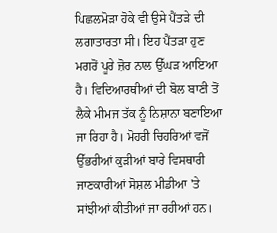ਪਿਛਲਮੋੜਾ ਹੋਕੇ ਵੀ ਉਸੇ ਪੈਂਤੜੇ ਦੀ ਲਗਾਤਾਰਤਾ ਸੀ। ਇਹ ਪੈਂਤੜਾ ਹੁਣ ਮਗਰੋਂ ਪੂਰੇ ਜ਼ੋਰ ਨਾਲ ਉੱਘੜ ਆਇਆ ਹੈ। ਵਿਦਿਆਰਥੀਆਂ ਦੀ ਬੋਲ ਬਾਣੀ ਤੋਂ ਲੈਕੇ ਮੀਮਜ ਤੱਕ ਨੂੰ ਨਿਸ਼ਾਨਾ ਬਣਾਇਆ ਜਾ ਰਿਹਾ ਹੈ। ਮੋਹਰੀ ਚਿਹਰਿਆਂ ਵਜੋਂ ਉੱਭਰੀਆਂ ਕੁੜੀਆਂ ਬਾਰੇ ਵਿਸਥਾਰੀ ਜਾਣਕਾਰੀਆਂ ਸੋਸ਼ਲ ਮੀਡੀਆ 'ਤੇ ਸਾਂਝੀਆਂ ਕੀਤੀਆਂ ਜਾ ਰਹੀਆਂ ਹਨ।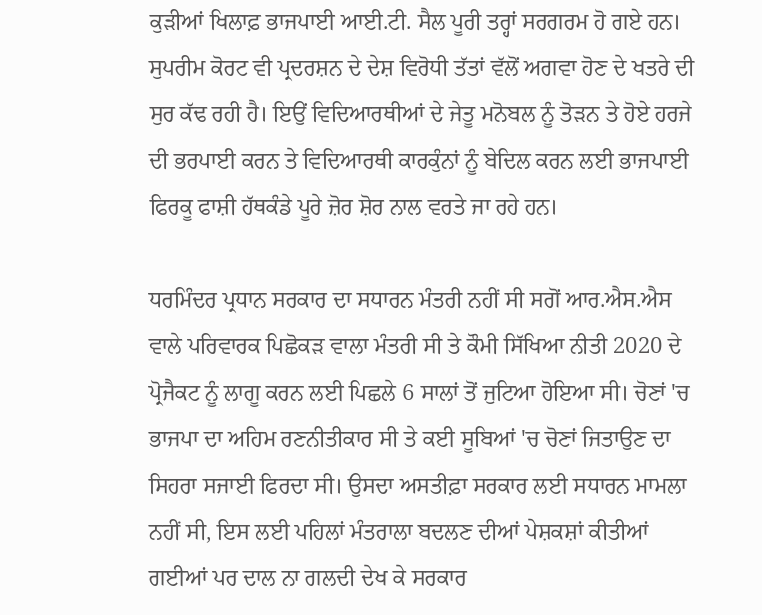ਕੁੜੀਆਂ ਖਿਲਾਫ਼ ਭਾਜਪਾਈ ਆਈ.ਟੀ. ਸੈਲ ਪੂਰੀ ਤਰ੍ਹਾਂ ਸਰਗਰਮ ਹੋ ਗਏ ਹਨ। ਸੁਪਰੀਮ ਕੋਰਟ ਵੀ ਪ੍ਰਦਰਸ਼ਨ ਦੇ ਦੇਸ਼ ਵਿਰੋਧੀ ਤੱਤਾਂ ਵੱਲੋਂ ਅਗਵਾ ਹੋਣ ਦੇ ਖਤਰੇ ਦੀ ਸੁਰ ਕੱਢ ਰਹੀ ਹੈ। ਇਉਂ ਵਿਦਿਆਰਥੀਆਂ ਦੇ ਜੇਤੂ ਮਨੋਬਲ ਨੂੰ ਤੋੜਨ ਤੇ ਹੋਏ ਹਰਜੇ ਦੀ ਭਰਪਾਈ ਕਰਨ ਤੇ ਵਿਦਿਆਰਥੀ ਕਾਰਕੁੰਨਾਂ ਨੂੰ ਬੇਦਿਲ ਕਰਨ ਲਈ ਭਾਜਪਾਈ ਫਿਰਕੂ ਫਾਸ਼ੀ ਹੱਥਕੰਡੇ ਪੂਰੇ ਜ਼ੋਰ ਸ਼ੋਰ ਨਾਲ ਵਰਤੇ ਜਾ ਰਹੇ ਹਨ।

ਧਰਮਿੰਦਰ ਪ੍ਰਧਾਨ ਸਰਕਾਰ ਦਾ ਸਧਾਰਨ ਮੰਤਰੀ ਨਹੀਂ ਸੀ ਸਗੋਂ ਆਰ.ਐਸ.ਐਸ ਵਾਲੇ ਪਰਿਵਾਰਕ ਪਿਛੋਕੜ ਵਾਲਾ ਮੰਤਰੀ ਸੀ ਤੇ ਕੌਮੀ ਸਿੱਖਿਆ ਨੀਤੀ 2020 ਦੇ ਪ੍ਰੋਜੈਕਟ ਨੂੰ ਲਾਗੂ ਕਰਨ ਲਈ ਪਿਛਲੇ 6 ਸਾਲਾਂ ਤੋਂ ਜੁਟਿਆ ਹੋਇਆ ਸੀ। ਚੋਣਾਂ 'ਚ ਭਾਜਪਾ ਦਾ ਅਹਿਮ ਰਣਨੀਤੀਕਾਰ ਸੀ ਤੇ ਕਈ ਸੂਬਿਆਂ 'ਚ ਚੋਣਾਂ ਜਿਤਾਉਣ ਦਾ ਸਿਹਰਾ ਸਜਾਈ ਫਿਰਦਾ ਸੀ। ਉਸਦਾ ਅਸਤੀਫ਼ਾ ਸਰਕਾਰ ਲਈ ਸਧਾਰਨ ਮਾਮਲਾ ਨਹੀਂ ਸੀ, ਇਸ ਲਈ ਪਹਿਲਾਂ ਮੰਤਰਾਲਾ ਬਦਲਣ ਦੀਆਂ ਪੇਸ਼ਕਸ਼ਾਂ ਕੀਤੀਆਂ ਗਈਆਂ ਪਰ ਦਾਲ ਨਾ ਗਲਦੀ ਦੇਖ ਕੇ ਸਰਕਾਰ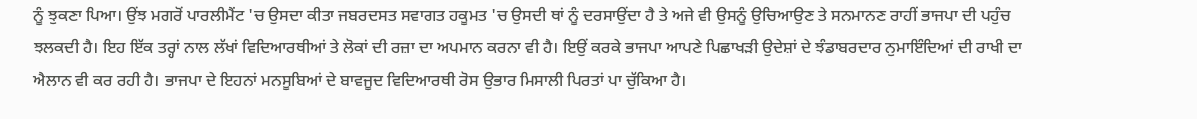ਨੂੰ ਝੁਕਣਾ ਪਿਆ। ਉਂਝ ਮਗਰੋਂ ਪਾਰਲੀਮੈਂਟ 'ਚ ਉਸਦਾ ਕੀਤਾ ਜਬਰਦਸਤ ਸਵਾਗਤ ਹਕੂਮਤ 'ਚ ਉਸਦੀ ਥਾਂ ਨੂੰ ਦਰਸਾਉਂਦਾ ਹੈ ਤੇ ਅਜੇ ਵੀ ਉਸਨੂੰ ਉਚਿਆਉਣ ਤੇ ਸਨਮਾਨਣ ਰਾਹੀਂ ਭਾਜਪਾ ਦੀ ਪਹੁੰਚ ਝਲਕਦੀ ਹੈ। ਇਹ ਇੱਕ ਤਰ੍ਹਾਂ ਨਾਲ ਲੱਖਾਂ ਵਿਦਿਆਰਥੀਆਂ ਤੇ ਲੋਕਾਂ ਦੀ ਰਜ਼ਾ ਦਾ ਅਪਮਾਨ ਕਰਨਾ ਵੀ ਹੈ। ਇਉਂ ਕਰਕੇ ਭਾਜਪਾ ਆਪਣੇ ਪਿਛਾਖੜੀ ਉਦੇਸ਼ਾਂ ਦੇ ਝੰਡਾਬਰਦਾਰ ਨੁਮਾਇੰਦਿਆਂ ਦੀ ਰਾਖੀ ਦਾ ਐਲਾਨ ਵੀ ਕਰ ਰਹੀ ਹੈ। ਭਾਜਪਾ ਦੇ ਇਹਨਾਂ ਮਨਸੂਬਿਆਂ ਦੇ ਬਾਵਜੂਦ ਵਿਦਿਆਰਥੀ ਰੋਸ ਉਭਾਰ ਮਿਸਾਲੀ ਪਿਰਤਾਂ ਪਾ ਚੁੱਕਿਆ ਹੈ।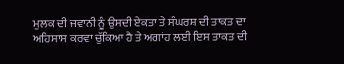ਮੁਲਕ ਦੀ ਜਵਾਨੀ ਨੂੰ ਉਸਦੀ ਏਕਤਾ ਤੇ ਸੰਘਰਸ਼ ਦੀ ਤਾਕਤ ਦਾ ਅਹਿਸਾਸ ਕਰਵਾ ਚੁੱਕਿਆ ਹੈ ਤੇ ਅਗਾਂਹ ਲਈ ਇਸ ਤਾਕਤ ਦੀ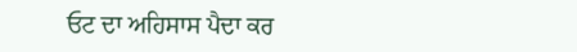ਓਟ ਦਾ ਅਹਿਸਾਸ ਪੈਦਾ ਕਰ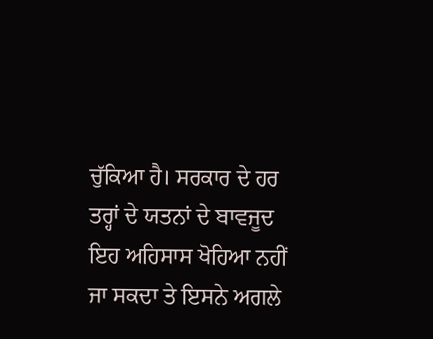ਚੁੱਕਿਆ ਹੈ। ਸਰਕਾਰ ਦੇ ਹਰ ਤਰ੍ਹਾਂ ਦੇ ਯਤਨਾਂ ਦੇ ਬਾਵਜੂਦ ਇਹ ਅਹਿਸਾਸ ਖੋਹਿਆ ਨਹੀਂ ਜਾ ਸਕਦਾ ਤੇ ਇਸਨੇ ਅਗਲੇ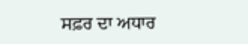ਸਫ਼ਰ ਦਾ ਅਧਾਰ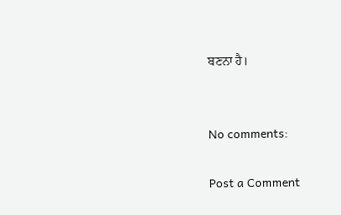ਬਣਨਾ ਹੈ।


No comments:

Post a Comment